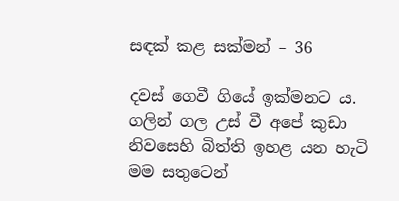සඳක් කළ සක්මන් – 36

දවස් ගෙවී ගියේ ඉක්මනට ය. ගලින් ගල උස් වී අපේ කුඩා නිවසෙහි බිත්ති ඉහළ යන හැටි මම සතුටෙන්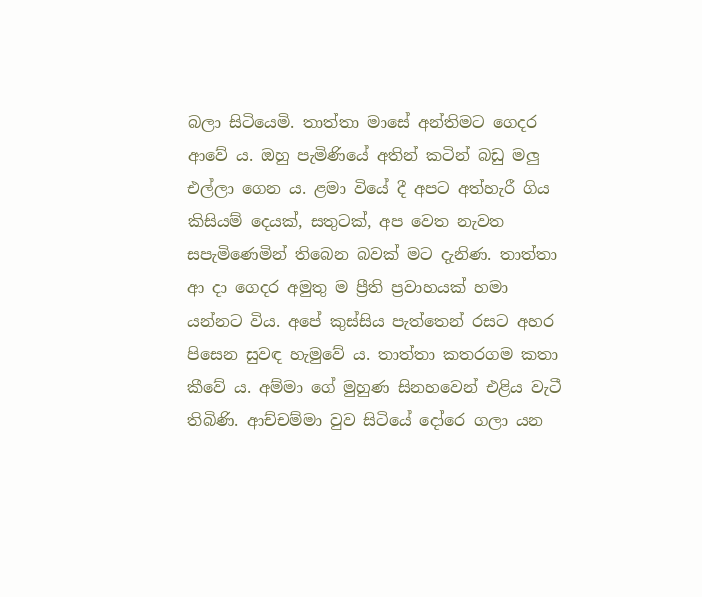බලා සිටියෙමි. තාත්තා මාසේ අන්තිමට ගෙදර ආවේ ය. ඔහු පැමිණියේ අතින් කටින් බඩු මලු එල්ලා ගෙන ය. ළමා වියේ දී අපට අත්හැරී ගිය කිසියම් දෙයක්, සතුටක්, අප වෙත නැවත සපැමිණෙමින් තිබෙන බවක් මට දැනිණ. තාත්තා ආ දා ගෙදර අමුතු ම ප්‍රීති ප්‍රවාහයක් හමා යන්නට විය. අපේ කුස්සිය පැත්තෙන් රසට අහර පිසෙන සුවඳ හැමුවේ ය. තාත්තා කතරගම කතා කීවේ ය. අම්මා ගේ මුහුණ සිනහවෙන් එළිය වැටී තිබිණි. ආච්චම්මා වුව සිටියේ දෝරෙ ගලා යන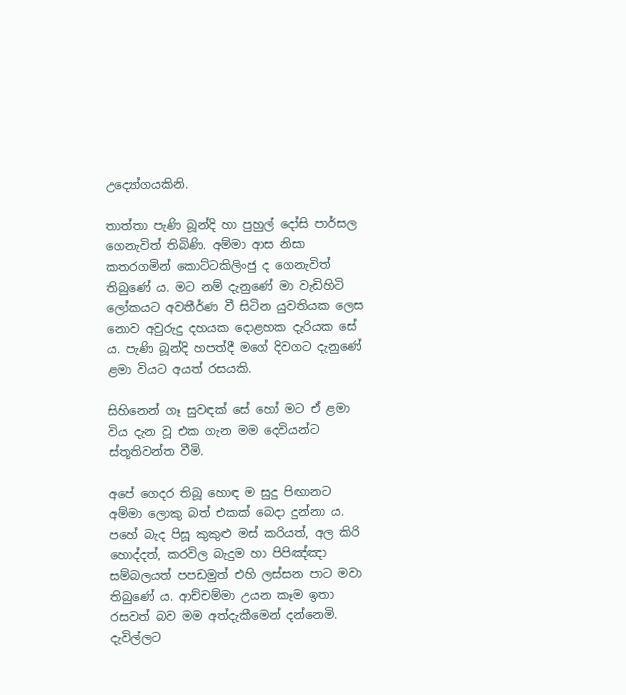උද්‍යෝගයකිනි.

තාත්තා පැණි බූන්දි හා පුහුල් දෝසි පාර්සල ගෙනැවිත් තිබිණි. අම්මා ආස නිසා කතරගමින් කොට්ටකිලිංජු ද ගෙනැවිත් තිබුණේ ය. මට නම් දැනුණේ මා වැඩිහිටි ලෝකයට අවතීර්ණ වී සිටින යුවතියක ලෙස නොව අවුරුදු දහයක දොළහක දැරියක සේ ය. පැණි බූන්දි හපත්දී මගේ දිවගට දැනුණේ ළමා වියට අයත් රසයකි.

සිහිනෙන් ගෑ සුවඳක් සේ හෝ මට ඒ ළමා විය දැන වූ එක ගැන මම දෙවියන්ට ස්තූතිවන්ත වීමි.

අපේ ගෙදර තිබූ හොඳ ම සුදු පිඟානට අම්මා ලොකු බත් එකක් බෙදා දුන්නා ය. පහේ බැද පිසූ කුකුළු මස් කරියත්, අල කිරි හොද්දත්, කරවිල බැදුම හා පිපිඤ්ඤා සම්බලයත් පපඩමුත් එහි ලස්සන පාට මවා තිබුණේ ය. ආච්චම්මා උයන කෑම ඉතා රසවත් බව මම අත්දැකීමෙන් දන්නෙමි. දැවිල්ලට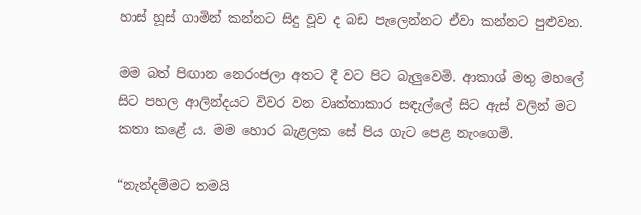හාස් හූස් ගාමින් කන්නට සිදු වූව ද බඩ පැලෙන්නට ඒවා කන්නට පුළුවන.

මම බත් පිඟාන නෙරංජලා අතට දී වට පිට බැලුවෙමි. ආකාශ් මතු මහලේ සිට පහල ආලින්දයට විවර වන වෘත්තාකාර සඳැල්ලේ සිට ඇස් වලින් මට කතා කළේ ය. මම හොර බැළලක සේ පිය ගැට පෙළ නැංගෙමි.

“නැන්දම්මට තමයි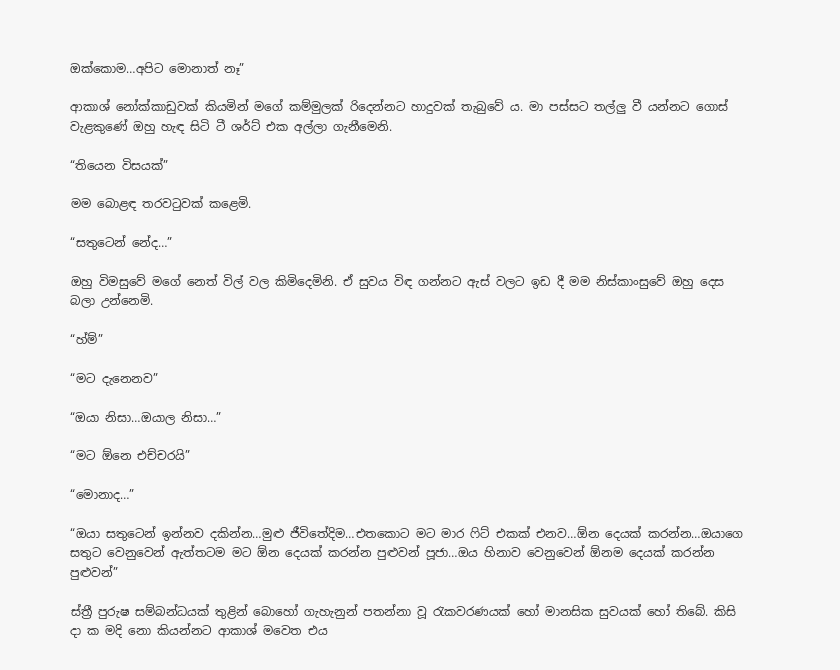ඔක්කොම…අපිට මොනාත් නෑ”

ආකාශ් නෝක්කාඩුවක් කියමින් මගේ කම්මුලක් රිදෙන්නට හාදුවක් තැබුවේ ය. මා පස්සට තල්ලු වී යන්නට ගොස් වැළකුණේ ඔහු හැඳ සිටි ටී ශර්ට් එක අල්ලා ගැනීමෙනි.

“තියෙන විසයක්”

මම බොළඳ තරවටුවක් කළෙමි.

“සතුටෙන් නේද…”

ඔහු විමසුවේ මගේ නෙත් විල් වල කිමිදෙමිනි. ඒ සුවය විඳ ගන්නට ඇස් වලට ඉඩ දී මම නිස්කාංසුවේ ඔහු දෙස බලා උන්නෙමි.

“හ්ම්”

“මට දැනෙනව”

“ඔයා නිසා…ඔයාල නිසා…”

“මට ඕනෙ එච්චරයි”

“මොනාද…”

“ඔයා සතුටෙන් ඉන්නව දකින්න…මුළු ජීවිතේදිම…එතකොට මට මාර ෆිට් එකක් එනව…ඕන දෙයක් කරන්න…ඔයාගෙ සතුට වෙනුවෙන් ඇත්තටම මට ඕන දෙයක් කරන්න පුළුවන් පූජා…ඔය හිනාව වෙනුවෙන් ඕනම දෙයක් කරන්න පුළුවන්”

ස්ත්‍රී පුරුෂ සම්බන්ධයක් තුළින් බොහෝ ගැහැනුන් පතන්නා වූ රැකවරණයක් හෝ මානසික සුවයක් හෝ තිබේ. කිසි දා ක මදි නො කියන්නට ආකාශ් මවෙත එය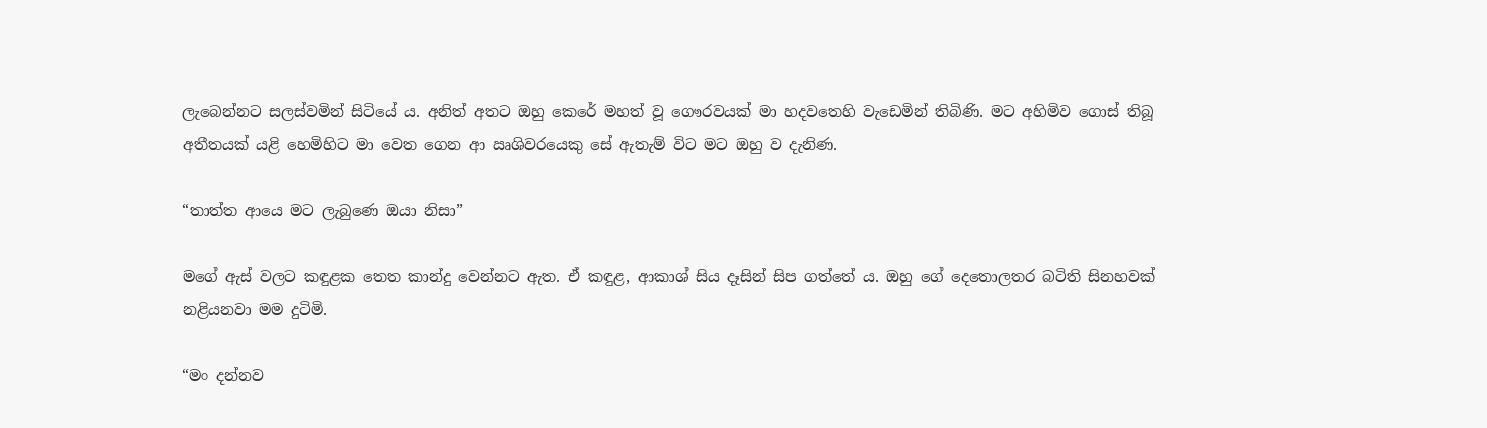ලැබෙන්නට සලස්වමින් සිටියේ ය. අනිත් අතට ඔහු කෙරේ මහත් වූ ගෞරවයක් මා හදවතෙහි වැඩෙමින් තිබිණි. මට අහිමිව ගොස් තිබූ අතීතයක් යළි හෙමිහිට මා වෙත ගෙන ආ ඍශිවරයෙකු සේ ඇතැම් විට මට ඔහු ව දැනිණ.

“තාත්ත ආයෙ මට ලැබුණෙ ඔයා නිසා”

මගේ ඇස් වලට කඳුළක තෙත කාන්දු වෙන්නට ඇත. ඒ කඳුළ, ආකාශ් සිය දෑසින් සිප ගත්තේ ය. ඔහු ගේ දෙතොලතර බටිති සිනහවක් නළියනවා මම දුටිමි.

“මං දන්නව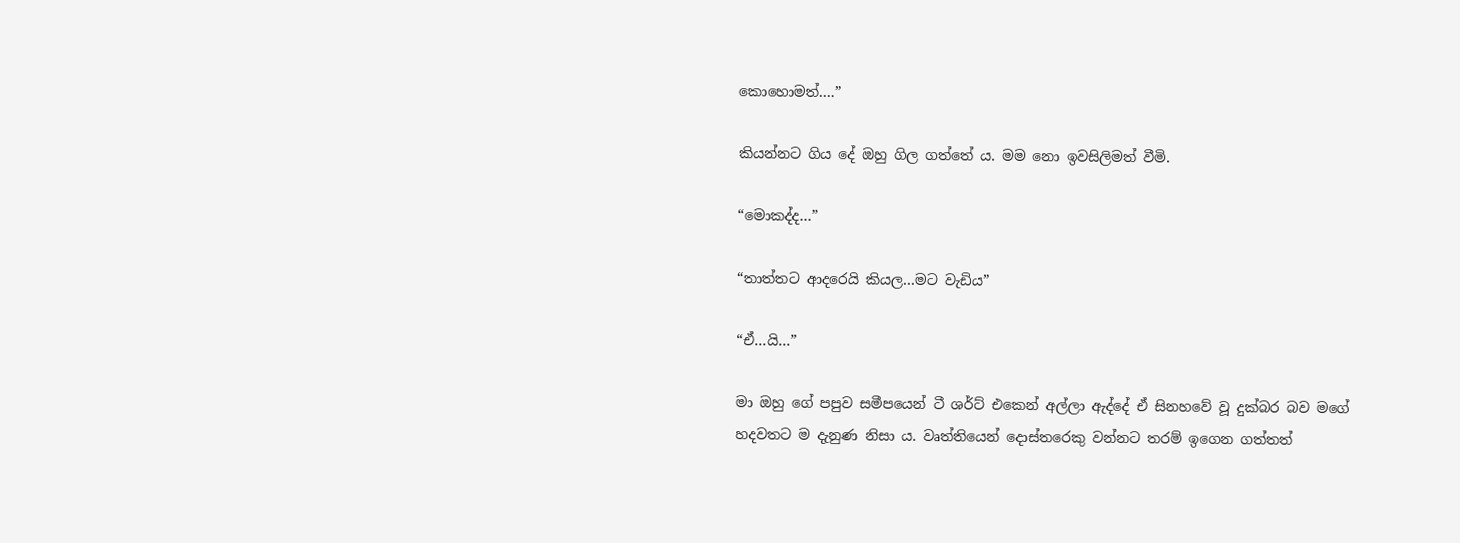කොහොමත්….”

කියන්නට ගිය දේ ඔහු ගිල ගත්තේ ය. මම නො ඉවසිලිමත් වීමි.

“මොකද්ද…”

“තාත්තට ආදරෙයි කියල…මට වැඩිය”

“ඒ…යි…”

මා ඔහු ගේ පපුව සමීපයෙන් ටී ශර්ට් එකෙන් අල්ලා ඇද්දේ ඒ සිනහවේ වූ දුක්බර බව මගේ හදවතට ම දැනුණ නිසා ය. වෘත්තියෙන් දොස්තරෙකු වන්නට තරම් ඉගෙන ගත්තත්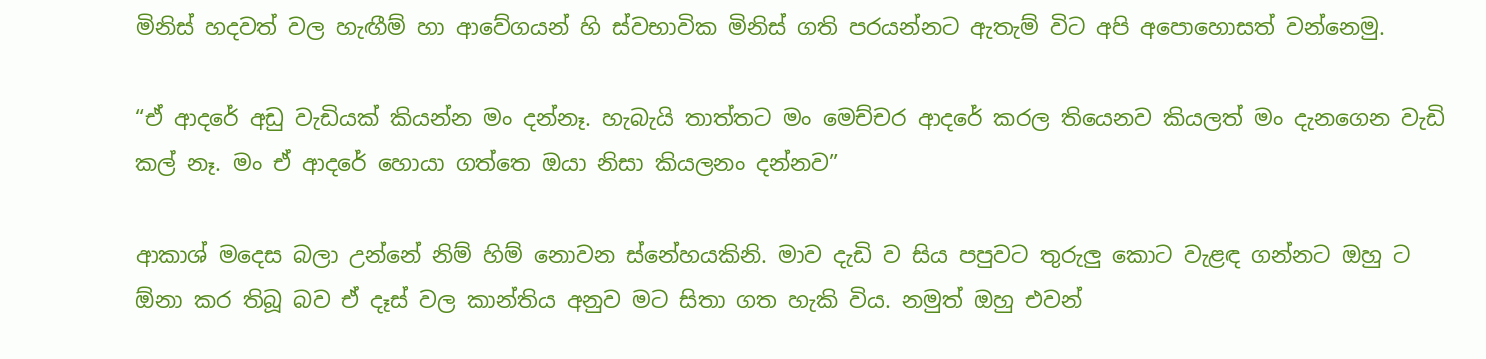මිනිස් හදවත් වල හැඟීම් හා ආවේගයන් හි ස්වභාවික මිනිස් ගති පරයන්නට ඇතැම් විට අපි අපොහොසත් වන්නෙමු.

“ඒ ආදරේ අඩු වැඩියක් කියන්න මං දන්නෑ. හැබැයි තාත්තට මං මෙච්චර ආදරේ කරල තියෙනව කියලත් මං දැනගෙන වැඩි කල් නෑ. මං ඒ ආදරේ හොයා ගත්තෙ ඔයා නිසා කියලනං දන්නව”

ආකාශ් මදෙස බලා උන්නේ නිම් හිම් නොවන ස්නේහයකිනි. මාව දැඩි ව සිය පපුවට තුරුලු කොට වැළඳ ගන්නට ඔහු ට ඕනා කර තිබූ බව ඒ දෑස් වල කාන්තිය අනුව මට සිතා ගත හැකි විය. නමුත් ඔහු එවන්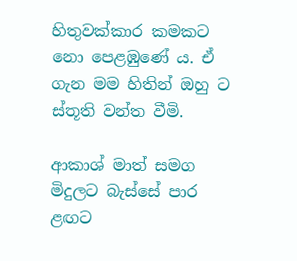හිතුවක්කාර කමකට නො පෙළඹුණේ ය. ඒ ගැන මම හිතින් ඔහු ට ස්තූති වන්ත වීමි.

ආකාශ් මාත් සමග මිදුලට බැස්සේ පාර ළඟට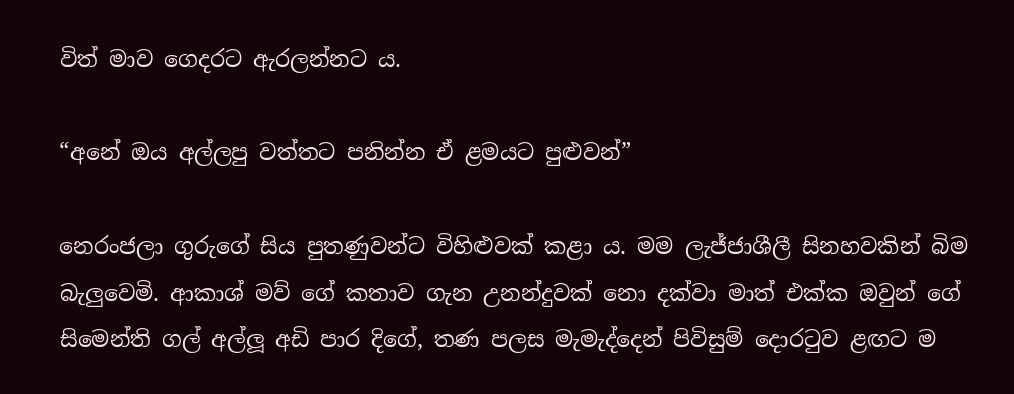විත් මාව ගෙදරට ඇරලන්නට ය.

“අනේ ඔය අල්ලපු වත්තට පනින්න ඒ ළමයට පුළුවන්”

නෙරංජලා ගුරුගේ සිය පුතණුවන්ට විහිළුවක් කළා ය. මම ලැජ්ජාශීලී සිනහවකින් බිම බැලුවෙමි. ආකාශ් මව් ගේ කතාව ගැන උනන්දුවක් නො දක්වා මාත් එක්ක ඔවුන් ගේ සිමෙන්ති ගල් අල්ලූ අඩි පාර දිගේ, තණ පලස මැමැද්දෙන් පිවිසුම් දොරටුව ළඟට ම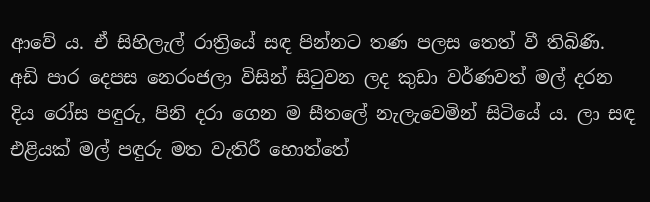ආවේ ය. ඒ සිහිලැල් රාත්‍රියේ සඳ පින්නට තණ පලස තෙත් වී තිබිණි. අඩි පාර දෙපස නෙරංජලා විසින් සිටුවන ලද කුඩා වර්ණවත් මල් දරන දිය රෝස පඳුරු, පිනි දරා ගෙන ම සීතලේ නැලැවෙමින් සිටියේ ය. ලා සඳ එළියක් මල් පඳුරු මත වැතිරී හොත්තේ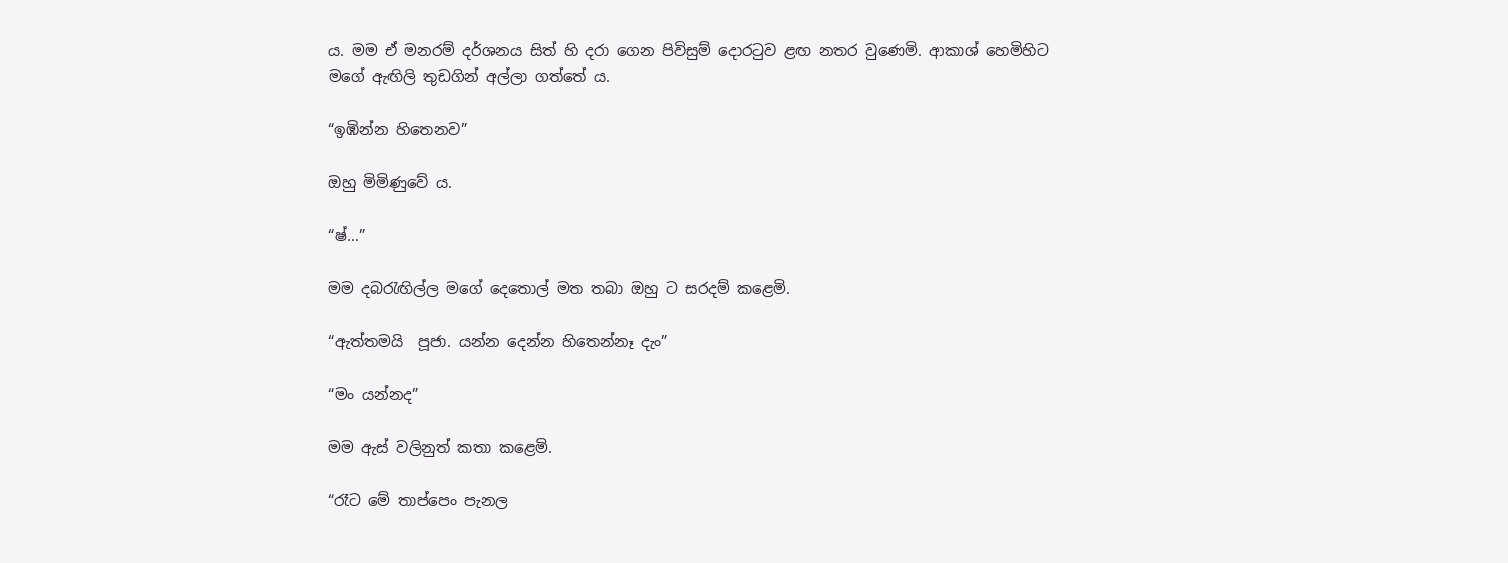ය. මම ඒ මනරම් දර්ශනය සිත් හි දරා ගෙන පිවිසුම් දොරටුව ළඟ නතර වුණෙමි. ආකාශ් හෙමිහිට මගේ ඇඟිලි තුඩගින් අල්ලා ගත්තේ ය.

“ඉඹින්න හිතෙනව”

ඔහු මිමිණුවේ ය.

“ෂ්…”

මම දබරැඟිල්ල මගේ දෙතොල් මත තබා ඔහු ට සරදම් කළෙමි.

“ඇත්තමයි  පූජා. යන්න දෙන්න හිතෙන්නෑ දැං”

“මං යන්නද”

මම ඇස් වලිනුත් කතා කළෙමි.

“රෑට මේ තාප්පෙං පැනල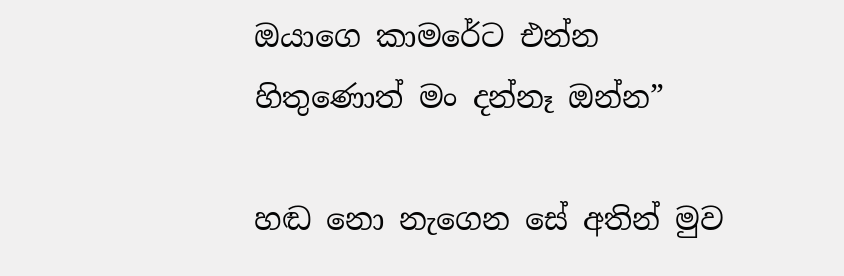ඔයාගෙ කාමරේට එන්න හිතුණොත් මං දන්නෑ ඔන්න”

හඬ නො නැගෙන සේ අතින් මුව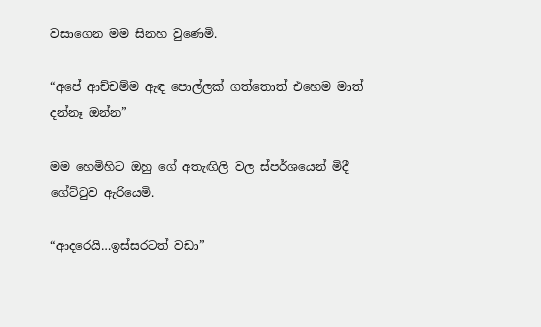වසාගෙන මම සිනහ වුණෙමි.

“අපේ ආච්චම්ම ඇඳ පොල්ලක් ගත්තොත් එහෙම මාත් දන්නෑ ඔන්න”

මම හෙමිහිට ඔහු ගේ අතැඟිලි වල ස්පර්ශයෙන් මිදී ගේට්ටුව ඇරියෙමි.

“ආදරෙයි…ඉස්සරටත් වඩා”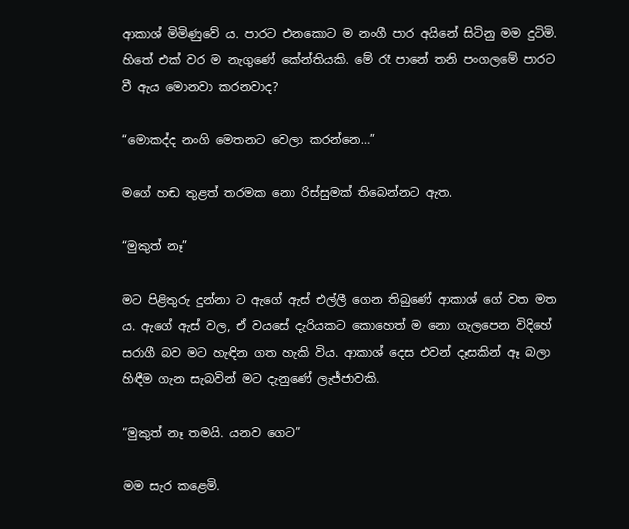ආකාශ් මිමිණුවේ ය. පාරට එනකොට ම නංගී පාර අයිනේ සිටිනු මම දුටිමි. හිතේ එක් වර ම නැගුණේ කේන්තියකි. මේ රෑ පානේ තනි පංගලමේ පාරට වී ඇය මොනවා කරනවාද?

“මොකද්ද නංගි මෙතනට වෙලා කරන්නෙ…”

මගේ හඬ තුළත් තරමක නො රිස්සුමක් තිබෙන්නට ඇත.

“මුකුත් නෑ”

මට පිළිතුරු දුන්නා ට ඇගේ ඇස් එල්ලී ගෙන තිබුණේ ආකාශ් ගේ වත මත ය. ඇගේ ඇස් වල, ඒ වයසේ දැරියකට කොහෙත් ම නො ගැලපෙන විදිහේ සරාගී බව මට හැඳින ගත හැකි විය. ආකාශ් දෙස එවන් දෑසකින් ඈ බලා හිඳීම ගැන සැබවින් මට දැනුණේ ලැජ්ජාවකි.

“මුකුත් නෑ තමයි. යනව ගෙට”

මම සැර කළෙමි.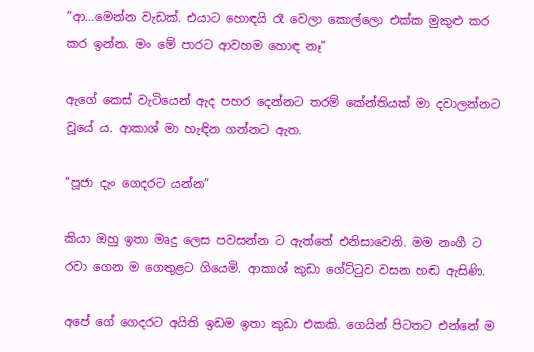“ආ…මෙන්න වැඩක්. එයාට හොඳයි රෑ වෙලා කොල්ලො එක්ක මුකුළු කර කර ඉන්න. මං මේ පාරට ආවහම හොඳ නෑ”

ඇගේ කෙස් වැටියෙන් ඇද පහර දෙන්නට තරම් කේන්තියක් මා දවාලන්නට වූයේ ය. ආකාශ් මා හැඳින ගන්නට ඇත.

“පූජා දැං ගෙදරට යන්න”

කියා ඔහු ඉතා මෘදු ලෙස පවසන්න ට ඇත්තේ එනිසාවෙනි. මම නංගී ට රවා ගෙන ම ගෙතුළට ගියෙමි. ආකාශ් කුඩා ගේට්ටුව වසන හඬ ඇසිණි.

අපේ ගේ ගෙදරට අයිති ඉඩම ඉතා කුඩා එකකි. ගෙයින් පිටතට එන්නේ ම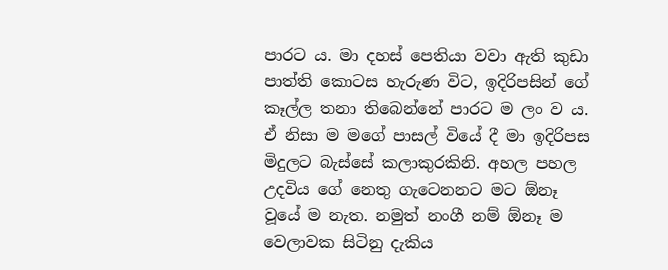පාරට ය. මා දහස් පෙතියා වවා ඇති කුඩා පාත්ති කොටස හැරුණ විට, ඉදිරිපසින් ගේ කෑල්ල තනා තිබෙන්නේ පාරට ම ලං ව ය. ඒ නිසා ම මගේ පාසල් වියේ දී මා ඉදිරිපස මිදුලට බැස්සේ කලාකුරකිනි. අහල පහල උදවිය ගේ නෙතු ගැටෙනනට මට ඕනෑ වූයේ ම නැත. නමුත් නංගී නම් ඕනෑ ම වෙලාවක සිටිනු දැකිය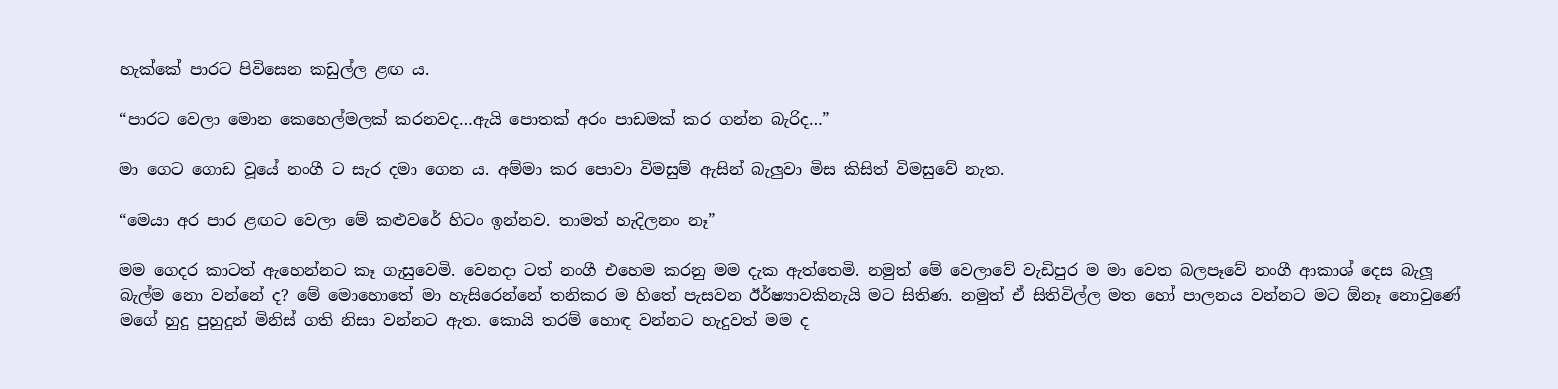හැක්කේ පාරට පිවිසෙන කඩුල්ල ළඟ ය.

“පාරට වෙලා මොන කෙහෙල්මලක් කරනවද…ඇයි පොතක් අරං පාඩමක් කර ගන්න බැරිද…”

මා ගෙට ගොඩ වූයේ නංගී ට සැර දමා ගෙන ය. අම්මා කර පොවා විමසුම් ඇසින් බැලුවා මිස කිසිත් විමසුවේ නැත.

“මෙයා අර පාර ළඟට වෙලා මේ කළුවරේ හිටං ඉන්නව. තාමත් හැදිලනං නෑ”

මම ගෙදර කාටත් ඇහෙන්නට කෑ ගැසුවෙමි. වෙනදා ටත් නංගී එහෙම කරනු මම දැක ඇත්තෙමි. නමුත් මේ වෙලාවේ වැඩිපුර ම මා වෙත බලපෑවේ නංගී ආකාශ් දෙස බැලූ බැල්ම නො වන්නේ ද? මේ මොහොතේ මා හැසිරෙන්නේ තනිකර ම හිතේ පැසවන ඊර්ෂ්‍යාවකිනැයි මට සිතිණ. නමුත් ඒ සිතිවිල්ල මත හෝ පාලනය වන්නට මට ඕනෑ නොවුණේ මගේ හුදු පුහුදුන් මිනිස් ගති නිසා වන්නට ඇත. කොයි තරම් හොඳ වන්නට හැදුවත් මම ද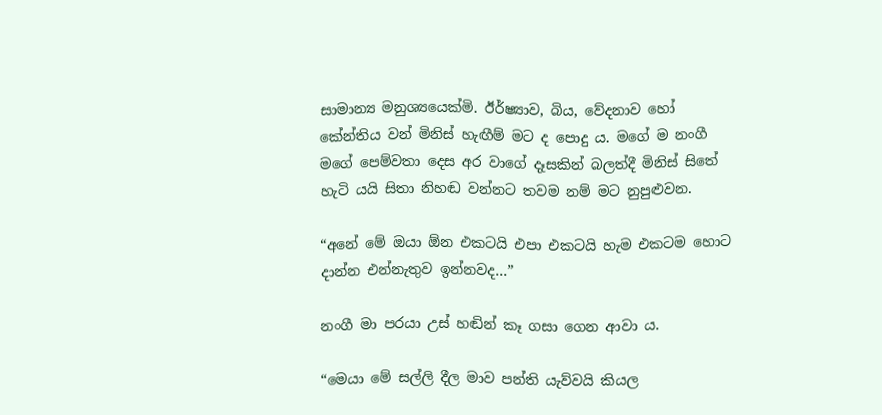සාමාන්‍ය මනුශ්‍යයෙක්මි. ඊර්ෂ්‍යාව, බිය, වේදනාව හෝ කේන්තිය වන් මිනිස් හැඟීම් මට ද පොදු ය. මගේ ම නංගී මගේ පෙම්වතා දෙස අර වාගේ දෑසකින් බලත්දී මිනිස් සිතේ හැටි යයි සිතා නිහඬ වන්නට තවම නම් මට නුපුළුවන.

“අනේ මේ ඔයා ඕන එකටයි එපා එකටයි හැම එකටම හොට දාන්න එන්නැතුව ඉන්නවද…”

නංගී මා පරයා උස් හඬින් කෑ ගසා ගෙන ආවා ය.

“මෙයා මේ සල්ලි දීල මාව පන්ති යැව්වයි කියල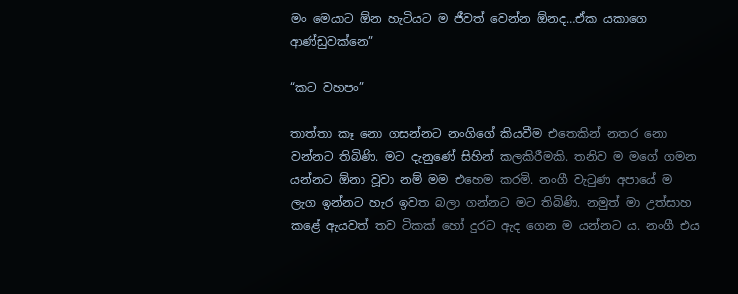මං මෙයාට ඕන හැටියට ම ජීවත් වෙන්න ඕනද…ඒක යකාගෙ ආණ්ඩුවක්නෙ”

“කට වහපං”

තාත්තා කෑ නො ගසන්නට නංගිගේ කියවීම එතෙකින් නතර නො වන්නට තිබිණි. මට දැනුණේ සිහින් කලකිරීමකි. තනිව ම මගේ ගමන යන්නට ඕනා වූවා නම් මම එහෙම කරමි. නංගී වැටුණ අපායේ ම ලැග ඉන්නට හැර ඉවත බලා ගන්නට මට තිබිණි. නමුත් මා උත්සාහ කළේ ඇයවත් තව ටිකක් හෝ දුරට ඇද ගෙන ම යන්නට ය. නංගී එය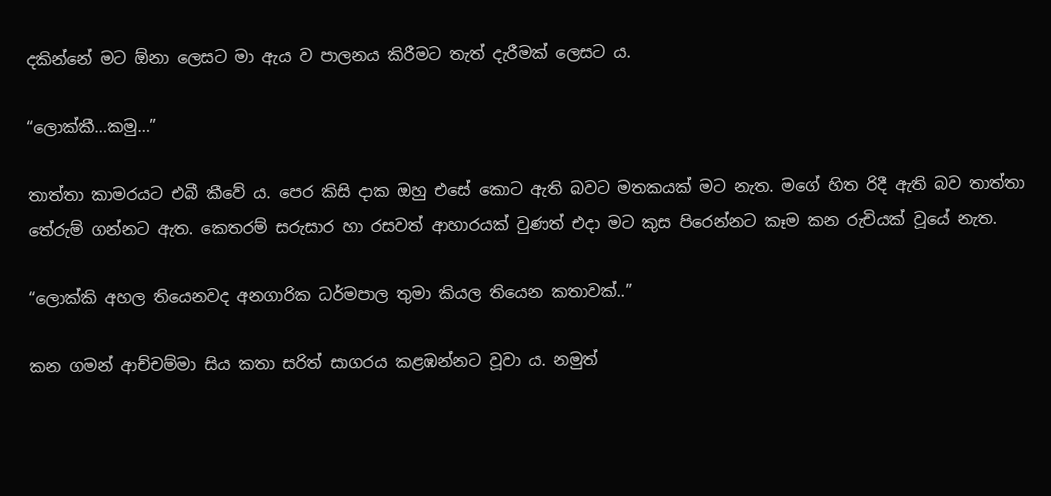දකින්නේ මට ඕනා ලෙසට මා ඇය ව පාලනය කිරීමට තැත් දැරීමක් ලෙසට ය.

“ලොක්කී…කමු…”

තාත්තා කාමරයට එබී කීවේ ය. පෙර කිසි දාක ඔහු එසේ කොට ඇති බවට මතකයක් මට නැත. මගේ හිත රිදී ඇති බව තාත්තා තේරුම් ගන්නට ඇත. කෙතරම් සරුසාර හා රසවත් ආහාරයක් වුණත් එදා මට කුස පිරෙන්නට කෑම කන රුචියක් වූයේ නැත.

“ලොක්කි අහල තියෙනවද අනගාරික ධර්මපාල තුමා කියල තියෙන කතාවක්..”

කන ගමන් ආච්චම්මා සිය කතා සරිත් සාගරය කළඹන්නට වූවා ය. නමුත්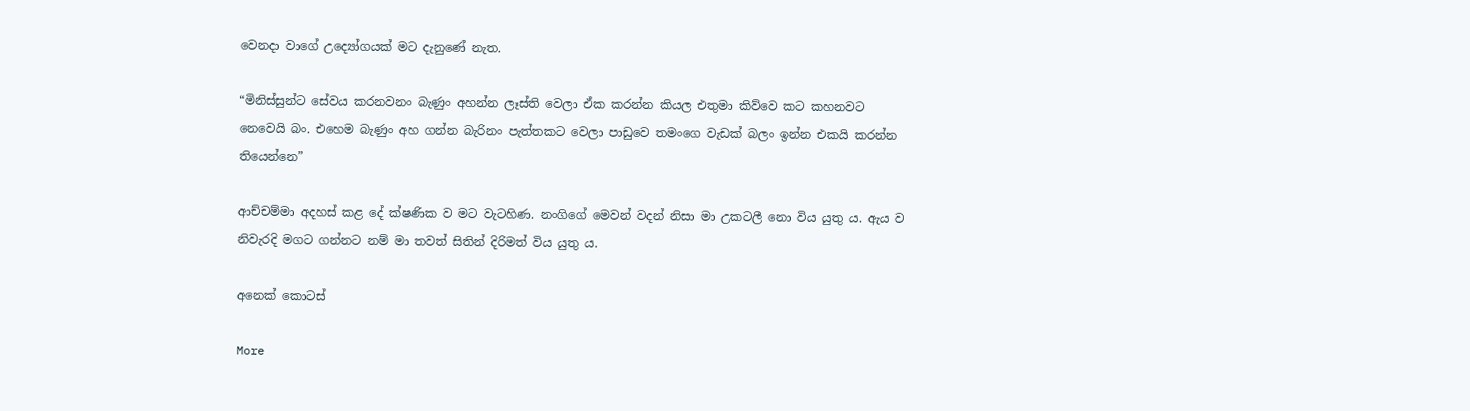වෙනදා වාගේ උද්‍යෝගයක් මට දැනුණේ නැත.

“මිනිස්සුන්ට සේවය කරනවනං බැණුං අහන්න ලෑස්ති වෙලා ඒක කරන්න කියල එතුමා කිව්වෙ කට කහනවට නෙවෙයි බං. එහෙම බැණුං අහ ගන්න බැරිනං පැත්තකට වෙලා පාඩුවෙ තමංගෙ වැඩක් බලං ඉන්න එකයි කරන්න තියෙන්නෙ”

ආච්චම්මා අදහස් කළ දේ ක්ෂණික ව මට වැටහිණ. නංගිගේ මෙවන් වදන් නිසා මා උකටලී නො විය යුතු ය. ඇය ව නිවැරදි මගට ගන්නට නම් මා තවත් සිතින් දිරිමත් විය යුතු ය.

අනෙක් කොටස්

More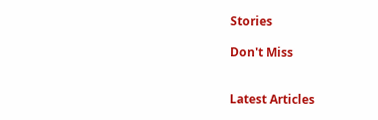Stories

Don't Miss


Latest Articles